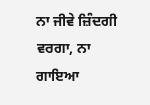ਨਾ ਜੀਵੇ ਜ਼ਿੰਦਗੀ ਵਰਗਾ, ਨਾ ਗਾਇਆ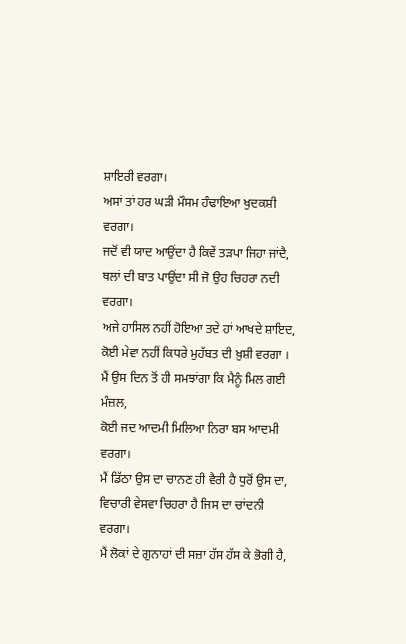ਸ਼ਾਇਰੀ ਵਰਗਾ।
ਅਸਾਂ ਤਾਂ ਹਰ ਘੜੀ ਮੌਸਮ ਹੰਢਾਇਆ ਖੁਦਕਸ਼ੀ ਵਰਗਾ।
ਜਦੋਂ ਵੀ ਯਾਦ ਆਉਂਦਾ ਹੈ ਕਿਵੇਂ ਤੜਪਾ ਜਿਹਾ ਜਾਂਦੈ,
ਥਲਾਂ ਦੀ ਬਾਤ ਪਾਉਂਦਾ ਸੀ ਜੋ ਉਹ ਚਿਹਰਾ ਨਦੀ ਵਰਗਾ।
ਅਜੇ ਹਾਸਿਲ ਨਹੀਂ ਹੋਇਆ ਤਦੇ ਹਾਂ ਆਖਦੇ ਸ਼ਾਇਦ,
ਕੋਈ ਮੇਵਾ ਨਹੀਂ ਕਿਧਰੇ ਮੁਹੱਬਤ ਦੀ ਖ਼ੁਸ਼ੀ ਵਰਗਾ ।
ਮੈਂ ਉਸ ਦਿਨ ਤੋਂ ਹੀ ਸਮਝਾਂਗਾ ਕਿ ਮੈਨੂੰ ਮਿਲ ਗਈ ਮੰਜ਼ਲ,
ਕੋਈ ਜਦ ਆਦਮੀ ਮਿਲਿਆ ਨਿਰਾ ਬਸ ਆਦਮੀ ਵਰਗਾ।
ਮੈਂ ਡਿੱਠਾ ਉਸ ਦਾ ਚਾਨਣ ਹੀ ਵੈਰੀ ਹੈ ਧੁਰੋਂ ਉਸ ਦਾ,
ਵਿਚਾਰੀ ਵੇਸਵਾ ਚਿਹਰਾ ਹੈ ਜਿਸ ਦਾ ਚਾਂਦਨੀ ਵਰਗਾ।
ਮੈਂ ਲੋਕਾਂ ਦੇ ਗੁਨਾਹਾਂ ਦੀ ਸਜ਼ਾ ਹੱਸ ਹੱਸ ਕੇ ਭੋਗੀ ਹੈ,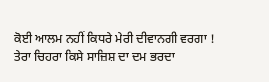ਕੋਈ ਆਲਮ ਨਹੀਂ ਕਿਧਰੇ ਮੇਰੀ ਦੀਵਾਨਗੀ ਵਰਗਾ !
ਤੇਰਾ ਚਿਹਰਾ ਕਿਸੇ ਸਾਜ਼ਿਸ਼ ਦਾ ਦਮ ਭਰਦਾ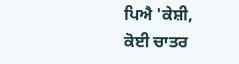ਪਿਐ 'ਕੇਸ਼ੀ,
ਕੋਈ ਚਾਤਰ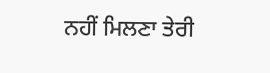ਨਹੀਂ ਮਿਲਣਾ ਤੇਰੀ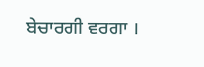ਬੇਚਾਰਗੀ ਵਰਗਾ ।